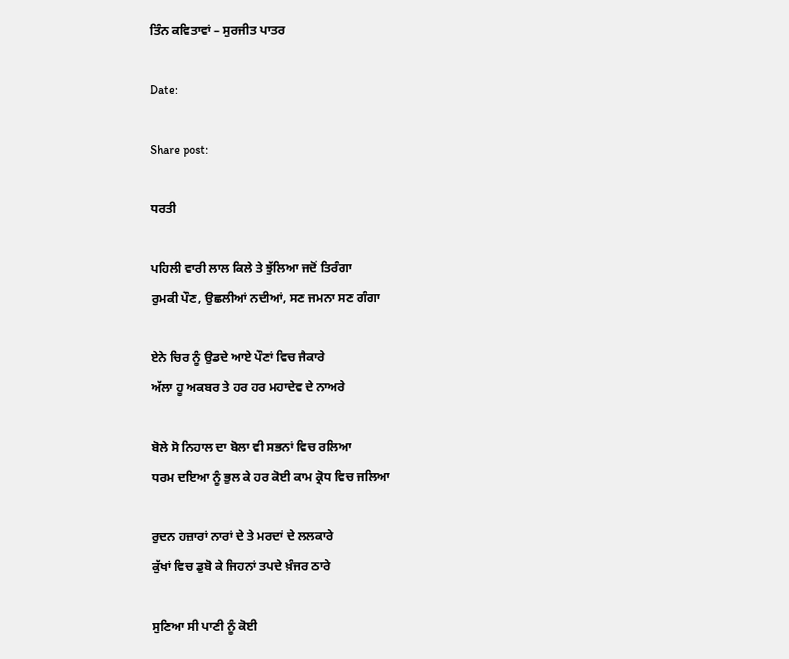ਤਿੰਨ ਕਵਿਤਾਵਾਂ – ਸੁਰਜੀਤ ਪਾਤਰ

Date:

Share post:

ਧਰਤੀ

ਪਹਿਲੀ ਵਾਰੀ ਲਾਲ ਕਿਲੇ ਤੇ ਝੁੱਲਿਆ ਜਦੋਂ ਤਿਰੰਗਾ
ਰੁਮਕੀ ਪੌਣ, ਉਛਲੀਆਂ ਨਦੀਆਂ, ਸਣ ਜਮਨਾ ਸਣ ਗੰਗਾ

ਏਨੇ ਚਿਰ ਨੂੰ ਉਡਦੇ ਆਏ ਪੌਣਾਂ ਵਿਚ ਜੈਕਾਰੇ
ਅੱਲਾ ਹੂ ਅਕਬਰ ਤੇ ਹਰ ਹਰ ਮਹਾਦੇਵ ਦੇ ਨਾਅਰੇ

ਬੋਲੇ ਸੋ ਨਿਹਾਲ ਦਾ ਬੋਲਾ ਵੀ ਸਭਨਾਂ ਵਿਚ ਰਲਿਆ
ਧਰਮ ਦਇਆ ਨੂੰ ਭੁਲ ਕੇ ਹਰ ਕੋਈ ਕਾਮ ਕ੍ਰੋਧ ਵਿਚ ਜਲਿਆ

ਰੁਦਨ ਹਜ਼ਾਰਾਂ ਨਾਰਾਂ ਦੇ ਤੇ ਮਰਦਾਂ ਦੇ ਲਲਕਾਰੇ
ਕੁੱਖਾਂ ਵਿਚ ਡੁਬੋ ਕੇ ਜਿਹਨਾਂ ਤਪਦੇ ਖ਼ੰਜਰ ਠਾਰੇ

ਸੁਣਿਆ ਸੀ ਪਾਣੀ ਨੂੰ ਕੋਈ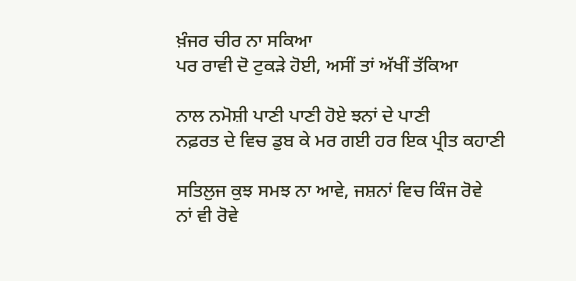ਖ਼ੰਜਰ ਚੀਰ ਨਾ ਸਕਿਆ
ਪਰ ਰਾਵੀ ਦੋ ਟੁਕੜੇ ਹੋਈ, ਅਸੀਂ ਤਾਂ ਅੱਖੀਂ ਤੱਕਿਆ

ਨਾਲ ਨਮੋਸ਼ੀ ਪਾਣੀ ਪਾਣੀ ਹੋਏ ਝਨਾਂ ਦੇ ਪਾਣੀ
ਨਫ਼ਰਤ ਦੇ ਵਿਚ ਡੁਬ ਕੇ ਮਰ ਗਈ ਹਰ ਇਕ ਪ੍ਰੀਤ ਕਹਾਣੀ

ਸਤਿਲੁਜ ਕੁਝ ਸਮਝ ਨਾ ਆਵੇ, ਜਸ਼ਨਾਂ ਵਿਚ ਕਿੰਜ ਰੋਵੇ
ਨਾਂ ਵੀ ਰੋਵੇ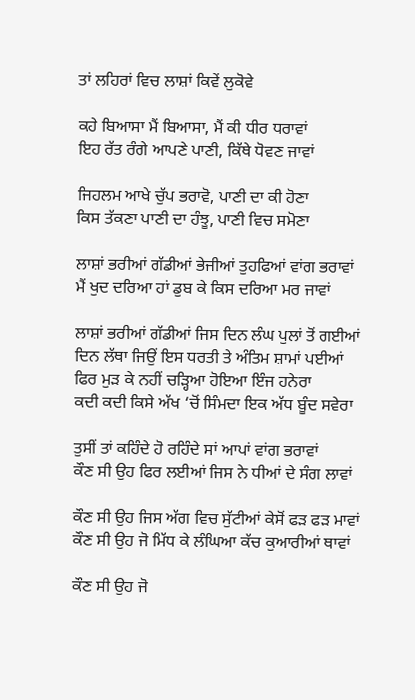ਤਾਂ ਲਹਿਰਾਂ ਵਿਚ ਲਾਸ਼ਾਂ ਕਿਵੇਂ ਲੁਕੋਵੇ

ਕਹੇ ਬਿਆਸਾ ਮੈਂ ਬਿਆਸਾ, ਮੈਂ ਕੀ ਧੀਰ ਧਰਾਵਾਂ
ਇਹ ਰੱਤ ਰੰਗੇ ਆਪਣੇ ਪਾਣੀ, ਕਿੱਥੇ ਧੋਵਣ ਜਾਵਾਂ

ਜਿਹਲਮ ਆਖੇ ਚੁੱਪ ਭਰਾਵੋ, ਪਾਣੀ ਦਾ ਕੀ ਹੋਣਾ
ਕਿਸ ਤੱਕਣਾ ਪਾਣੀ ਦਾ ਹੰਝੂ, ਪਾਣੀ ਵਿਚ ਸਮੋਣਾ

ਲਾਸ਼ਾਂ ਭਰੀਆਂ ਗੱਡੀਆਂ ਭੇਜੀਆਂ ਤੁਹਫਿਆਂ ਵਾਂਗ ਭਰਾਵਾਂ
ਮੈਂ ਖੁਦ ਦਰਿਆ ਹਾਂ ਡੁਬ ਕੇ ਕਿਸ ਦਰਿਆ ਮਰ ਜਾਵਾਂ

ਲਾਸ਼ਾਂ ਭਰੀਆਂ ਗੱਡੀਆਂ ਜਿਸ ਦਿਨ ਲੰਘ ਪੁਲਾਂ ਤੋਂ ਗਈਆਂ
ਦਿਨ ਲੱਥਾ ਜਿਉਂ ਇਸ ਧਰਤੀ ਤੇ ਅੰਤਿਮ ਸ਼ਾਮਾਂ ਪਈਆਂ
ਫਿਰ ਮੁੜ ਕੇ ਨਹੀਂ ਚੜ੍ਹਿਆ ਹੋਇਆ ਇੰਜ ਹਨੇਰਾ
ਕਦੀ ਕਦੀ ਕਿਸੇ ਅੱਖ ‘ਚੋਂ ਸਿੰਮਦਾ ਇਕ ਅੱਧ ਬੂੰਦ ਸਵੇਰਾ

ਤੁਸੀਂ ਤਾਂ ਕਹਿੰਦੇ ਹੋ ਰਹਿੰਦੇ ਸਾਂ ਆਪਾਂ ਵਾਂਗ ਭਰਾਵਾਂ
ਕੌਣ ਸੀ ਉਹ ਫਿਰ ਲਈਆਂ ਜਿਸ ਨੇ ਧੀਆਂ ਦੇ ਸੰਗ ਲਾਵਾਂ

ਕੌਣ ਸੀ ਉਹ ਜਿਸ ਅੱਗ ਵਿਚ ਸੁੱਟੀਆਂ ਕੇਸੋਂ ਫੜ ਫੜ ਮਾਵਾਂ
ਕੌਣ ਸੀ ਉਹ ਜੋ ਮਿੱਧ ਕੇ ਲੰਘਿਆ ਕੱਚ ਕੁਆਰੀਆਂ ਥਾਵਾਂ

ਕੌਣ ਸੀ ਉਹ ਜੋ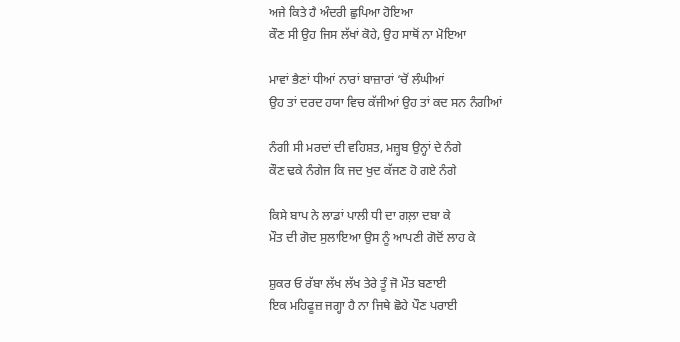ਅਜੇ ਕਿਤੇ ਹੈ ਅੰਦਰੀ ਛੁਪਿਆ ਹੋਇਆ
ਕੌਣ ਸੀ ਉਹ ਜਿਸ ਲੱਖਾਂ ਕੋਹੇ, ਉਹ ਸਾਥੋਂ ਨਾ ਮੋਇਆ

ਮਾਵਾਂ ਭੈਣਾਂ ਧੀਆਂ ਨਾਰਾਂ ਬਾਜ਼ਾਰਾਂ ‘ਚੋਂ ਲੰਘੀਆਂ
ਉਹ ਤਾਂ ਦਰਦ ਹਯਾ ਵਿਚ ਕੱਜੀਆਂ ਉਹ ਤਾਂ ਕਦ ਸਨ ਨੰਗੀਆਂ

ਨੰਗੀ ਸੀ ਮਰਦਾਂ ਦੀ ਵਹਿਸ਼ਤ, ਮਜ਼੍ਹਬ ਉਨ੍ਹਾਂ ਦੇ ਨੰਗੇ
ਕੌਣ ਢਕੇ ਨੰਗੇਜ ਕਿ ਜਦ ਖੁਦ ਕੱਜਣ ਹੋ ਗਏ ਨੰਗੇ

ਕਿਸੇ ਬਾਪ ਨੇ ਲਾਡਾਂ ਪਾਲੀ ਧੀ ਦਾ ਗਲ਼ਾ ਦਬਾ ਕੇ
ਮੌਤ ਦੀ ਗੋਦ ਸੁਲਾਇਆ ਉਸ ਨੂੰ ਆਪਣੀ ਗੋਦੋਂ ਲਾਹ ਕੇ

ਸ਼ੁਕਰ ਓ ਰੱਬਾ ਲੱਖ ਲੱਖ ਤੇਰੇ ਤੂੰ ਜੋ ਮੌਤ ਬਣਾਈ
ਇਕ ਮਹਿਫੂਜ਼ ਜਗ੍ਹਾ ਹੈ ਨਾ ਜਿਥੇ ਛੋਹੇ ਪੌਣ ਪਰਾਈ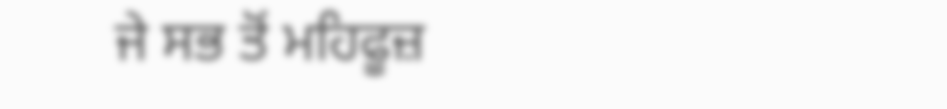ਜੇ ਸਭ ਤੋਂ ਮਹਿਫੂਜ਼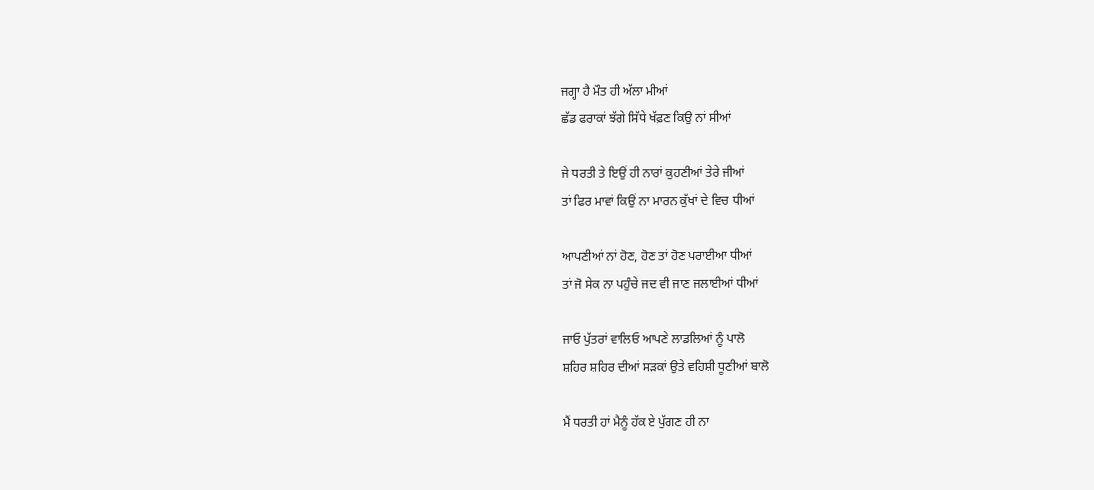ਜਗ੍ਹਾ ਹੈ ਮੌਤ ਹੀ ਅੱਲਾ ਮੀਆਂ
ਛੱਡ ਫਰਾਕਾਂ ਝੱਗੇ ਸਿੱਧੇ ਖੱਫ਼ਣ ਕਿਉ ਨਾਂ ਸੀਆਂ

ਜੇ ਧਰਤੀ ਤੇ ਇਉਂ ਹੀ ਨਾਰਾਂ ਕੁਹਣੀਆਂ ਤੇਰੇ ਜੀਆਂ
ਤਾਂ ਫਿਰ ਮਾਵਾਂ ਕਿਉਂ ਨਾ ਮਾਰਨ ਕੁੱਖਾਂ ਦੇ ਵਿਚ ਧੀਆਂ

ਆਪਣੀਆਂ ਨਾਂ ਹੋਣ, ਹੋਣ ਤਾਂ ਹੋਣ ਪਰਾਈਆ ਧੀਆਂ
ਤਾਂ ਜੋ ਸੇਕ ਨਾ ਪਹੁੰਚੇ ਜਦ ਵੀ ਜਾਣ ਜਲਾਈਆਂ ਧੀਆਂ

ਜਾਓ ਪੁੱਤਰਾਂ ਵਾਲਿਓ ਆਪਣੇ ਲਾਡਲਿਆਂ ਨੂੰ ਪਾਲੋ
ਸ਼ਹਿਰ ਸ਼ਹਿਰ ਦੀਆਂ ਸੜਕਾਂ ਉਤੇ ਵਹਿਸ਼ੀ ਧੂਣੀਆਂ ਬਾਲੋ

ਮੈਂ ਧਰਤੀ ਹਾਂ ਮੈਨੂੰ ਹੱਕ ਏ ਪੁੱਗਣ ਹੀ ਨਾ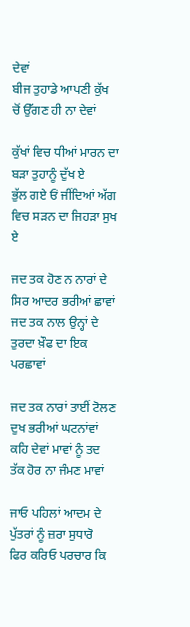ਦੇਵਾਂ
ਬੀਜ ਤੁਹਾਡੇ ਆਪਣੀ ਕੁੱਖ ਚੋਂ ਉੱਗਣ ਹੀ ਨਾ ਦੇਵਾਂ

ਕੁੱਖਾਂ ਵਿਚ ਧੀਆਂ ਮਾਰਨ ਦਾ ਬੜਾ ਤੁਹਾਨੂੰ ਦੁੱਖ ਏ
ਭੁੱਲ ਗਏ ਓਂ ਜੀਂਦਿਆਂ ਅੱਗ ਵਿਚ ਸੜਨ ਦਾ ਜਿਹੜਾ ਸੁਖ ਏ

ਜਦ ਤਕ ਹੋਣ ਨ ਨਾਰਾਂ ਦੇ ਸਿਰ ਆਦਰ ਭਰੀਆਂ ਛਾਵਾਂ
ਜਦ ਤਕ ਨਾਲ ਉਨ੍ਹਾਂ ਦੇ ਤੁਰਦਾ ਖ਼ੌਫ ਦਾ ਇਕ ਪਰਛਾਵਾਂ

ਜਦ ਤਕ ਨਾਰਾਂ ਤਾਈਂ ਟੋਲਣ ਦੁਖ ਭਰੀਆਂ ਘਟਨਾਂਵਾਂ
ਕਹਿ ਦੇਵਾਂ ਮਾਵਾਂ ਨੂੰ ਤਦ ਤੱਕ ਹੋਰ ਨਾ ਜੰਮਣ ਮਾਵਾਂ

ਜਾਓ ਪਹਿਲਾਂ ਆਦਮ ਦੇ ਪੁੱਤਰਾਂ ਨੂੰ ਜ਼ਰਾ ਸੁਧਾਰੋ
ਫਿਰ ਕਰਿਓ ਪਰਚਾਰ ਕਿ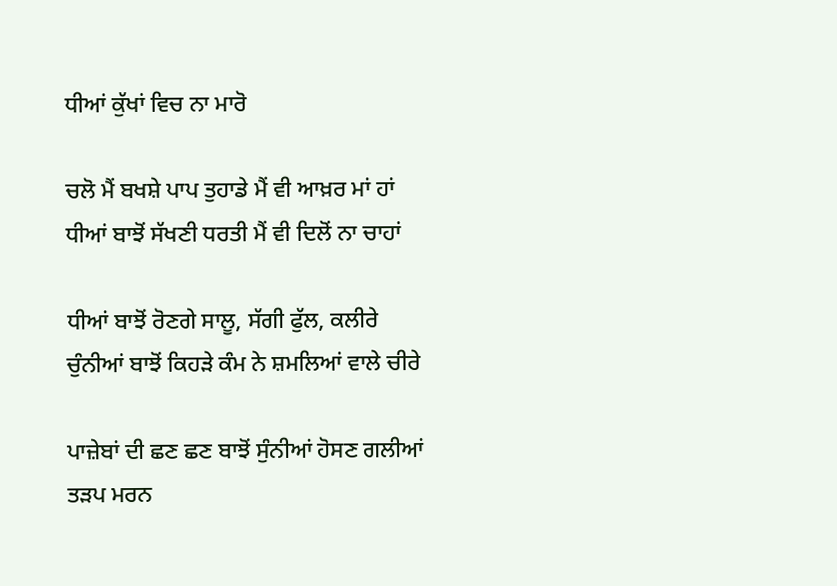ਧੀਆਂ ਕੁੱਖਾਂ ਵਿਚ ਨਾ ਮਾਰੋ

ਚਲੋ ਮੈਂ ਬਖਸ਼ੇ ਪਾਪ ਤੁਹਾਡੇ ਮੈਂ ਵੀ ਆਖ਼ਰ ਮਾਂ ਹਾਂ
ਧੀਆਂ ਬਾਝੋਂ ਸੱਖਣੀ ਧਰਤੀ ਮੈਂ ਵੀ ਦਿਲੋਂ ਨਾ ਚਾਹਾਂ

ਧੀਆਂ ਬਾਝੋਂ ਰੋਣਗੇ ਸਾਲੂ, ਸੱਗੀ ਫੁੱਲ, ਕਲੀਰੇ
ਚੁੰਨੀਆਂ ਬਾਝੋਂ ਕਿਹੜੇ ਕੰਮ ਨੇ ਸ਼ਮਲਿਆਂ ਵਾਲੇ ਚੀਰੇ

ਪਾਜ਼ੇਬਾਂ ਦੀ ਛਣ ਛਣ ਬਾਝੋਂ ਸੁੰਨੀਆਂ ਹੋਸਣ ਗਲੀਆਂ
ਤੜਪ ਮਰਨ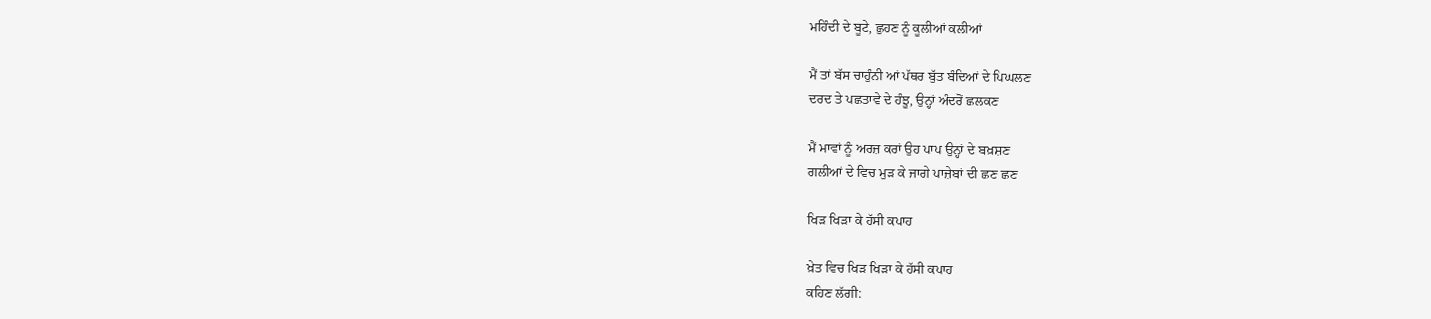ਮਹਿੰਦੀ ਦੇ ਬੂਟੇ, ਛੁਹਣ ਨੂੰ ਕੂਲੀਆਂ ਕਲੀਆਂ

ਮੈਂ ਤਾਂ ਬੱਸ ਚਾਹੁੰਨੀ ਆਂ ਪੱਥਰ ਬੁੱਤ ਬੰਦਿਆਂ ਦੇ ਪਿਘਲਣ
ਦਰਦ ਤੇ ਪਛਤਾਵੇ ਦੇ ਹੰਝੂ, ਉਨ੍ਹਾਂ ਅੰਦਰੋਂ ਛਲਕਣ

ਮੈਂ ਮਾਵਾਂ ਨੂੰ ਅਰਜ਼ ਕਰਾਂ ਉਹ ਪਾਪ ਉਨ੍ਹਾਂ ਦੇ ਬਖ਼ਸ਼ਣ
ਗਲੀਆਂ ਦੇ ਵਿਚ ਮੁੜ ਕੇ ਜਾਗੇ ਪਾਜ਼ੇਬਾਂ ਦੀ ਛਣ ਛਣ

ਖਿੜ ਖਿੜਾ ਕੇ ਹੱਸੀ ਕਪਾਹ

ਖ਼ੇਤ ਵਿਚ ਖਿੜ ਖਿੜਾ ਕੇ ਹੱਸੀ ਕਪਾਹ
ਕਹਿਣ ਲੱਗੀ: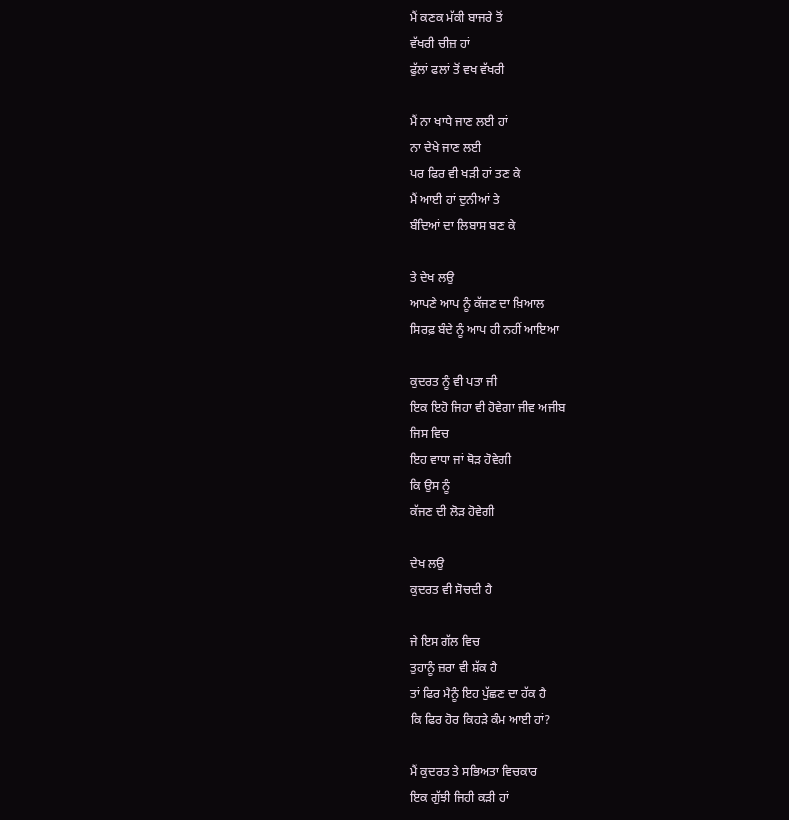ਮੈਂ ਕਣਕ ਮੱਕੀ ਬਾਜਰੇ ਤੋਂ
ਵੱਖਰੀ ਚੀਜ਼ ਹਾਂ
ਫੁੱਲਾਂ ਫਲਾਂ ਤੋਂ ਵਖ ਵੱਖਰੀ

ਮੈਂ ਨਾ ਖਾਧੇ ਜਾਣ ਲਈ ਹਾਂ
ਨਾ ਦੇਖੇ ਜਾਣ ਲਈ
ਪਰ ਫਿਰ ਵੀ ਖੜੀ ਹਾਂ ਤਣ ਕੇ
ਮੈਂ ਆਈ ਹਾਂ ਦੁਨੀਆਂ ਤੇ
ਬੰਦਿਆਂ ਦਾ ਲਿਬਾਸ ਬਣ ਕੇ

ਤੇ ਦੇਖ ਲਉ
ਆਪਣੇ ਆਪ ਨੂੰ ਕੱਜਣ ਦਾ ਖ਼ਿਆਲ
ਸਿਰਫ਼ ਬੰਦੇ ਨੂੰ ਆਪ ਹੀ ਨਹੀਂ ਆਇਆ

ਕੁਦਰਤ ਨੂੰ ਵੀ ਪਤਾ ਜੀ
ਇਕ ਇਹੋ ਜਿਹਾ ਵੀ ਹੋਵੇਗਾ ਜੀਵ ਅਜੀਬ
ਜਿਸ ਵਿਚ
ਇਹ ਵਾਧਾ ਜਾਂ ਥੋੜ ਹੋਵੇਗੀ
ਕਿ ਉਸ ਨੂੰ
ਕੱਜਣ ਦੀ ਲੋੜ ਹੋਵੇਗੀ

ਦੇਖ ਲਉ
ਕੁਦਰਤ ਵੀ ਸੋਚਦੀ ਹੈ

ਜੇ ਇਸ ਗੱਲ ਵਿਚ
ਤੁਹਾਨੂੰ ਜ਼ਰਾ ਵੀ ਸ਼ੱਕ ਹੈ
ਤਾਂ ਫਿਰ ਮੈਨੂੰ ਇਹ ਪੁੱਛਣ ਦਾ ਹੱਕ ਹੈ
ਕਿ ਫਿਰ ਹੋਰ ਕਿਹੜੇ ਕੰਮ ਆਈ ਹਾਂ?

ਮੈਂ ਕੁਦਰਤ ਤੇ ਸਭਿਅਤਾ ਵਿਚਕਾਰ
ਇਕ ਗੁੱਝੀ ਜਿਹੀ ਕੜੀ ਹਾਂ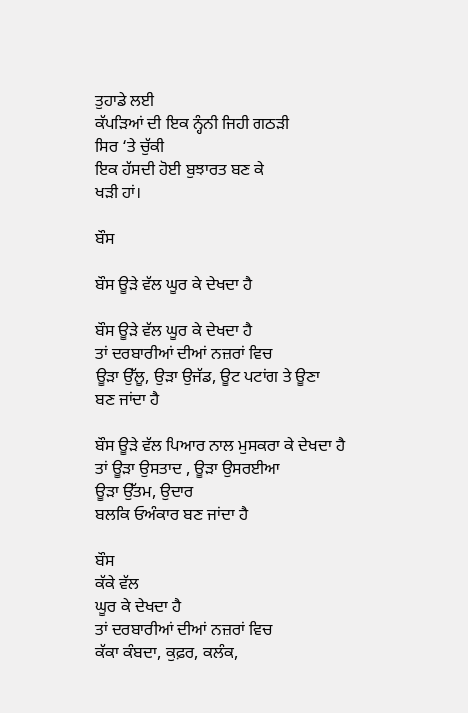ਤੁਹਾਡੇ ਲਈ
ਕੱਪੜਿਆਂ ਦੀ ਇਕ ਨ੍ਹੰਨੀ ਜਿਹੀ ਗਠੜੀ
ਸਿਰ ‘ਤੇ ਚੁੱਕੀ
ਇਕ ਹੱਸਦੀ ਹੋਈ ਬੁਝਾਰਤ ਬਣ ਕੇ
ਖੜੀ ਹਾਂ।

ਬੌਸ

ਬੌਸ ਊੜੇ ਵੱਲ ਘੂਰ ਕੇ ਦੇਖਦਾ ਹੈ

ਬੌਸ ਊੜੇ ਵੱਲ ਘੂਰ ਕੇ ਦੇਖਦਾ ਹੈ
ਤਾਂ ਦਰਬਾਰੀਆਂ ਦੀਆਂ ਨਜ਼ਰਾਂ ਵਿਚ
ਊੜਾ ਉੱਲੂ, ਉੜਾ ਉਜੱਡ, ਊਟ ਪਟਾਂਗ ਤੇ ਊਣਾ
ਬਣ ਜਾਂਦਾ ਹੈ

ਬੌਸ ਊੜੇ ਵੱਲ ਪਿਆਰ ਨਾਲ ਮੁਸਕਰਾ ਕੇ ਦੇਖਦਾ ਹੈ
ਤਾਂ ਊੜਾ ਉਸਤਾਦ , ਊੜਾ ਉਸਰਈਆ
ਊੜਾ ਉੱਤਮ, ਉਦਾਰ
ਬਲਕਿ ਓਅੰਕਾਰ ਬਣ ਜਾਂਦਾ ਹੈ

ਬੌਸ
ਕੱਕੇ ਵੱਲ
ਘੂਰ ਕੇ ਦੇਖਦਾ ਹੈ
ਤਾਂ ਦਰਬਾਰੀਆਂ ਦੀਆਂ ਨਜ਼ਰਾਂ ਵਿਚ
ਕੱਕਾ ਕੰਬਦਾ, ਕੁਫ਼ਰ, ਕਲੰਕ,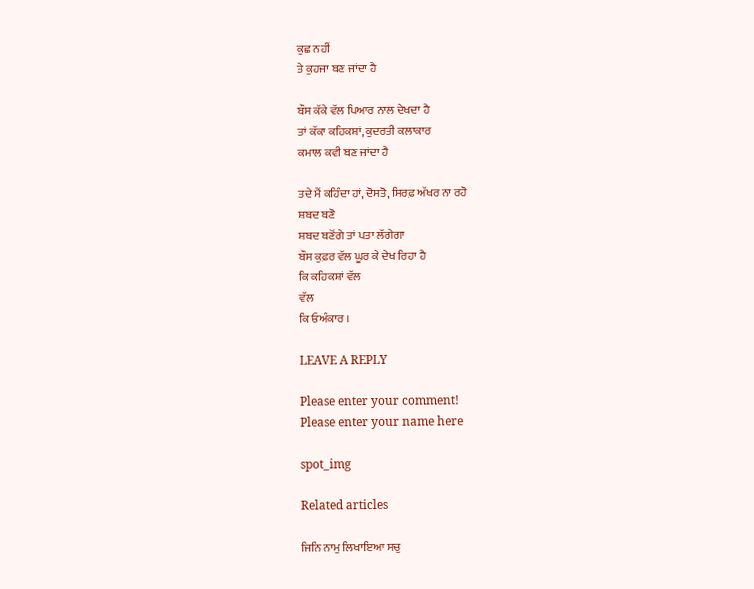ਕੁਛ ਨਹੀਂ
ਤੇ ਕੁਹਜਾ ਬਣ ਜਾਂਦਾ ਹੈ

ਬੌਸ ਕੱਕੇ ਵੱਲ ਪਿਆਰ ਨਾਲ ਦੇਖਦਾ ਹੈ
ਤਾਂ ਕੱਕਾ ਕਹਿਕਸ਼ਾਂ, ਕੁਦਰਤੀ ਕਲਾਕਾਰ
ਕਮਾਲ ਕਵੀ ਬਣ ਜਾਂਦਾ ਹੈ

ਤਦੇ ਮੈਂ ਕਹਿੰਦਾ ਹਾਂ, ਦੋਸਤੋ, ਸਿਰਫ਼ ਅੱਖਰ ਨਾ ਰਹੋ
ਸ਼ਬਦ ਬਣੋ
ਸ਼ਬਦ ਬਣੋਂਗੇ ਤਾਂ ਪਤਾ ਲੱਗੇਗਾ
ਬੌਸ ਕੁਫ਼ਰ ਵੱਲ ਘੂਰ ਕੇ ਦੇਖ ਰਿਹਾ ਹੈ
ਕਿ ਕਹਿਕਸ਼ਾਂ ਵੱਲ
ਵੱਲ
ਕਿ ਓਅੰਕਾਰ ।

LEAVE A REPLY

Please enter your comment!
Please enter your name here

spot_img

Related articles

ਜਿਨਿ ਨਾਮੁ ਲਿਖਾਇਆ ਸਚੁ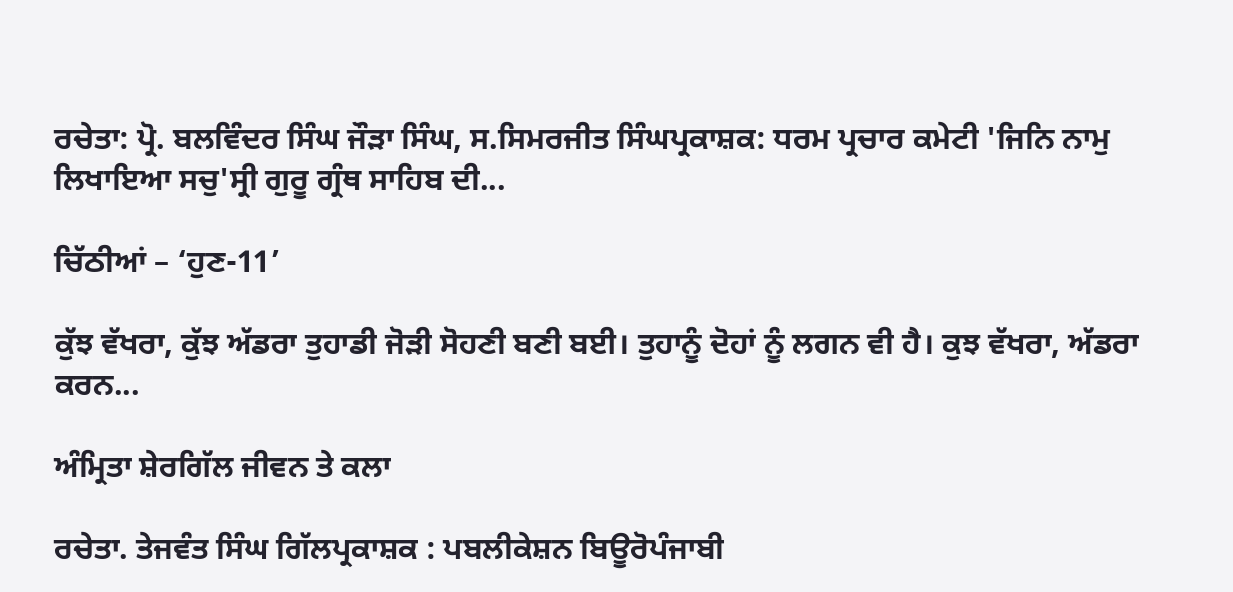ਰਚੇਤਾ: ਪ੍ਰੋ. ਬਲਵਿੰਦਰ ਸਿੰਘ ਜੌੜਾ ਸਿੰਘ, ਸ.ਸਿਮਰਜੀਤ ਸਿੰਘਪ੍ਰਕਾਸ਼ਕ: ਧਰਮ ਪ੍ਰਚਾਰ ਕਮੇਟੀ 'ਜਿਨਿ ਨਾਮੁ ਲਿਖਾਇਆ ਸਚੁ'ਸ੍ਰੀ ਗੁਰੂ ਗ੍ਰੰਥ ਸਾਹਿਬ ਦੀ...

ਚਿੱਠੀਆਂ – ‘ਹੁਣ-11’

ਕੁੱਝ ਵੱਖਰਾ, ਕੁੱਝ ਅੱਡਰਾ ਤੁਹਾਡੀ ਜੋੜੀ ਸੋਹਣੀ ਬਣੀ ਬਈ। ਤੁਹਾਨੂੰ ਦੋਹਾਂ ਨੂੰ ਲਗਨ ਵੀ ਹੈ। ਕੁਝ ਵੱਖਰਾ, ਅੱਡਰਾ ਕਰਨ...

ਅੰਮ੍ਰਿਤਾ ਸ਼ੇਰਗਿੱਲ ਜੀਵਨ ਤੇ ਕਲਾ

ਰਚੇਤਾ. ਤੇਜਵੰਤ ਸਿੰਘ ਗਿੱਲਪ੍ਰਕਾਸ਼ਕ : ਪਬਲੀਕੇਸ਼ਨ ਬਿਊਰੋਪੰਜਾਬੀ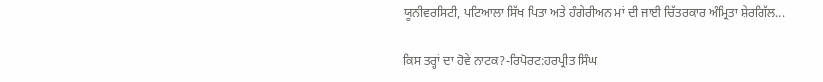ਯੂਨੀਵਰਸਿਟੀ, ਪਟਿਆਲਾ ਸਿੱਖ ਪਿਤਾ ਅਤੇ ਹੰਗੇਰੀਅਨ ਮਾਂ ਦੀ ਜਾਈ ਚਿੱਤਰਕਾਰ ਅੰਮ੍ਰਿਤਾ ਸ਼ੇਰਗਿੱਲ...

ਕਿਸ ਤਰ੍ਹਾਂ ਦਾ ਹੋਵੇ ਨਾਟਕ?-ਰਿਪੋਰਟ:ਹਰਪ੍ਰੀਤ ਸਿੰਘ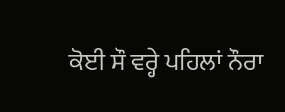ਕੋਈ ਸੌ ਵਰ੍ਹੇ ਪਹਿਲਾਂ ਨੌਰਾ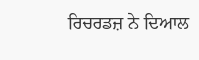ਰਿਚਰਡਜ਼ ਨੇ ਦਿਆਲ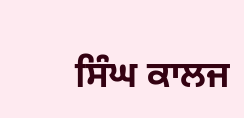ਸਿੰਘ ਕਾਲਜ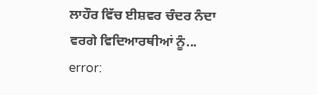ਲਾਹੌਰ ਵਿੱਚ ਈਸ਼ਵਰ ਚੰਦਰ ਨੰਦਾ ਵਰਗੇ ਵਿਦਿਆਰਥੀਆਂ ਨੂੰ...
error: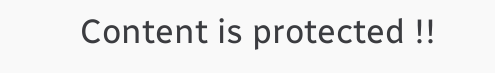Content is protected !!